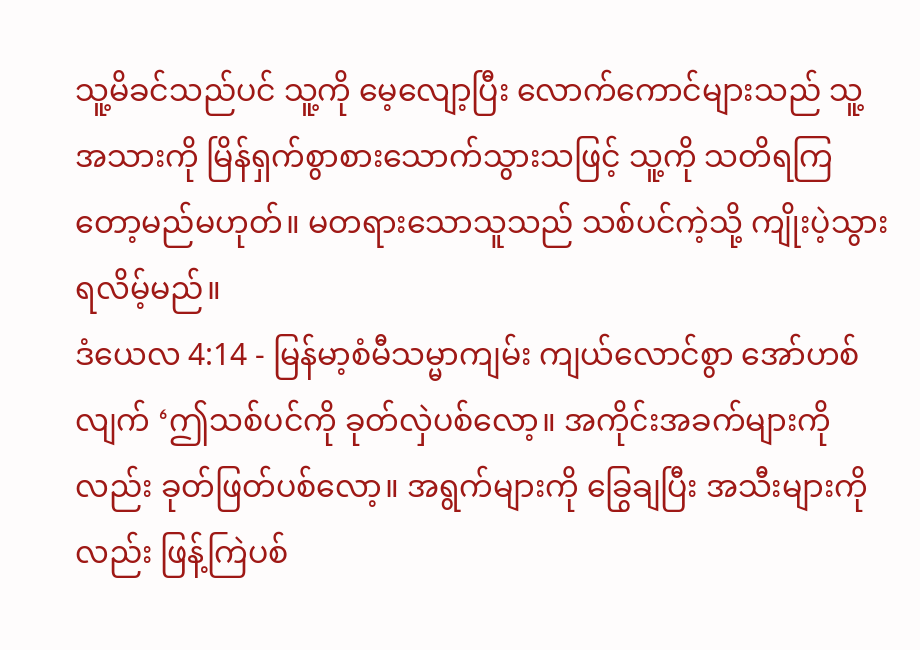သူ့မိခင်သည်ပင် သူ့ကို မေ့လျော့ပြီး လောက်ကောင်များသည် သူ့အသားကို မြိန်ရှက်စွာစားသောက်သွားသဖြင့် သူ့ကို သတိရကြတော့မည်မဟုတ်။ မတရားသောသူသည် သစ်ပင်ကဲ့သို့ ကျိုးပဲ့သွားရလိမ့်မည်။
ဒံယေလ 4:14 - မြန်မာ့စံမီသမ္မာကျမ်း ကျယ်လောင်စွာ အော်ဟစ်လျက် ‘ဤသစ်ပင်ကို ခုတ်လှဲပစ်လော့။ အကိုင်းအခက်များကိုလည်း ခုတ်ဖြတ်ပစ်လော့။ အရွက်များကို ခြွေချပြီး အသီးများကိုလည်း ဖြန့်ကြဲပစ်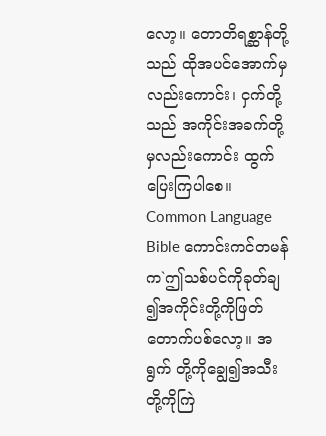လော့။ တောတိရစ္ဆာန်တို့သည် ထိုအပင်အောက်မှလည်းကောင်း၊ ငှက်တို့သည် အကိုင်းအခက်တို့မှလည်းကောင်း ထွက်ပြေးကြပါစေ။ Common Language Bible ကောင်းကင်တမန်က`ဤသစ်ပင်ကိုခုတ်ချ ၍အကိုင်းတို့ကိုဖြတ်တောက်ပစ်လော့။ အရွက် တို့ကိုချွေ၍အသီးတို့ကိုကြဲ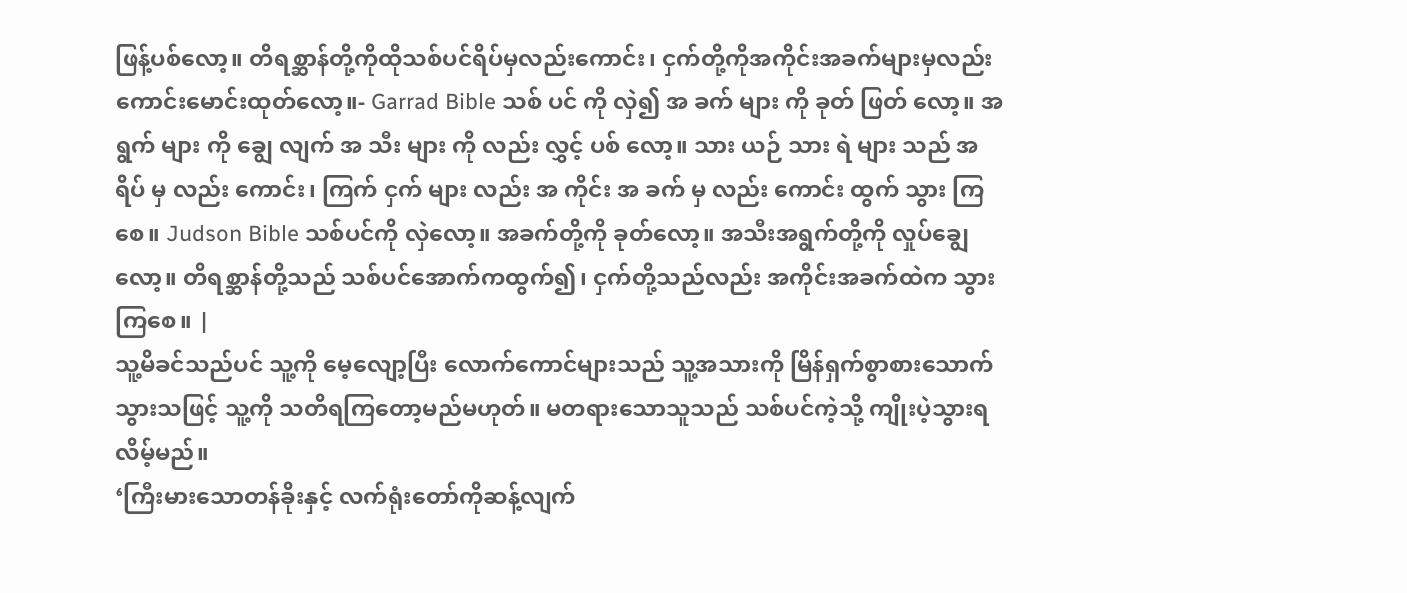ဖြန့်ပစ်လော့။ တိရစ္ဆာန်တို့ကိုထိုသစ်ပင်ရိပ်မှလည်းကောင်း၊ ငှက်တို့ကိုအကိုင်းအခက်များမှလည်း ကောင်းမောင်းထုတ်လော့။- Garrad Bible သစ် ပင် ကို လှဲ၍ အ ခက် များ ကို ခုတ် ဖြတ် လော့။ အ ရွက် များ ကို ချွေ လျက် အ သီး များ ကို လည်း လွှင့် ပစ် လော့။ သား ယဉ် သား ရဲ များ သည် အ ရိပ် မှ လည်း ကောင်း၊ ကြက် ငှက် များ လည်း အ ကိုင်း အ ခက် မှ လည်း ကောင်း ထွက် သွား ကြ စေ။ Judson Bible သစ်ပင်ကို လှဲလော့။ အခက်တို့ကို ခုတ်လော့။ အသီးအရွက်တို့ကို လှုပ်ချွေလော့။ တိရစ္ဆာန်တို့သည် သစ်ပင်အောက်ကထွက်၍၊ ငှက်တို့သည်လည်း အကိုင်းအခက်ထဲက သွားကြစေ။ |
သူ့မိခင်သည်ပင် သူ့ကို မေ့လျော့ပြီး လောက်ကောင်များသည် သူ့အသားကို မြိန်ရှက်စွာစားသောက်သွားသဖြင့် သူ့ကို သတိရကြတော့မည်မဟုတ်။ မတရားသောသူသည် သစ်ပင်ကဲ့သို့ ကျိုးပဲ့သွားရလိမ့်မည်။
‘ကြီးမားသောတန်ခိုးနှင့် လက်ရုံးတော်ကိုဆန့်လျက်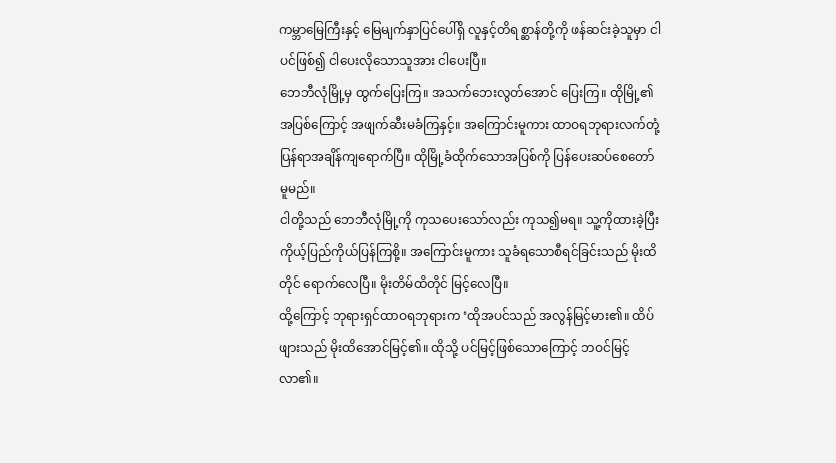ကမ္ဘာမြေကြီးနှင့် မြေမျက်နှာပြင်ပေါ်ရှိ လူနှင့်တိရစ္ဆာန်တို့ကို ဖန်ဆင်းခဲ့သူမှာ ငါပင်ဖြစ်၍ ငါပေးလိုသောသူအား ငါပေးပြီ။
ဘေဘီလုံမြို့မှ ထွက်ပြေးကြ။ အသက်ဘေးလွတ်အောင် ပြေးကြ။ ထိုမြို့၏အပြစ်ကြောင့် အဖျက်ဆီးမခံကြနှင့်။ အကြောင်းမူကား ထာဝရဘုရားလက်တုံ့ပြန်ရာအချိန်ကျရောက်ပြီ။ ထိုမြို့ခံထိုက်သောအပြစ်ကို ပြန်ပေးဆပ်စေတော်မူမည်။
ငါတို့သည် ဘေဘီလုံမြို့ကို ကုသပေးသော်လည်း ကုသ၍မရ။ သူ့ကိုထားခဲ့ပြီး ကိုယ့်ပြည်ကိုယ်ပြန်ကြစို့။ အကြောင်းမူကား သူခံရသောစီရင်ခြင်းသည် မိုးထိတိုင် ရောက်လေပြီ။ မိုးတိမ်ထိတိုင် မြင့်လေပြီ။
ထို့ကြောင့် ဘုရားရှင်ထာဝရဘုရားက ‘ထိုအပင်သည် အလွန်မြင့်မား၏။ ထိပ်ဖျားသည် မိုးထိအောင်မြင့်၏။ ထိုသို့ ပင်မြင့်ဖြစ်သောကြောင့် ဘဝင်မြင့်လာ၏။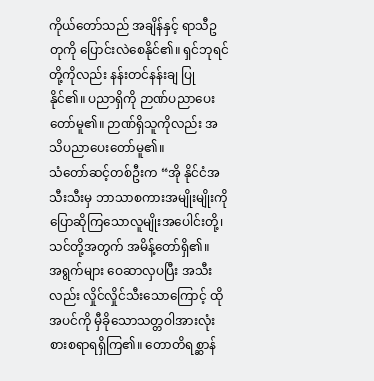ကိုယ်တော်သည် အချိန်နှင့် ရာသီဥတုကို ပြောင်းလဲစေနိုင်၏။ ရှင်ဘုရင်တို့ကိုလည်း နန်းတင်နန်းချ ပြုနိုင်၏။ ပညာရှိကို ဉာဏ်ပညာပေးတော်မူ၏။ ဉာဏ်ရှိသူကိုလည်း အသိပညာပေးတော်မူ၏။
သံတော်ဆင့်တစ်ဦးက “အို နိုင်ငံအသီးသီးမှ ဘာသာစကားအမျိုးမျိုးကိုပြောဆိုကြသောလူမျိုးအပေါင်းတို့၊ သင်တို့အတွက် အမိန့်တော်ရှိ၏။
အရွက်များ ဝေဆာလှပပြီး အသီးလည်း လှိုင်လှိုင်သီးသောကြောင့် ထိုအပင်ကို မှီခိုသောသတ္တဝါအားလုံး စားစရာရရှိကြ၏။ တောတိရစ္ဆာန်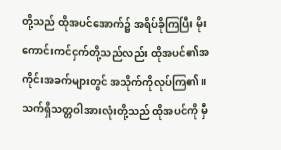တို့သည် ထိုအပင်အောက်၌ အရိပ်ခိုကြပြီး မိုးကောင်းကင်ငှက်တို့သည်လည်း ထိုအပင်၏အကိုင်းအခက်များတွင် အသိုက်ကိုလုပ်ကြ၏။ သက်ရှိသတ္တဝါအားလုံးတို့သည် ထိုအပင်ကို မှီ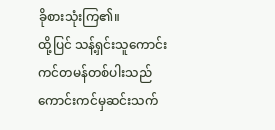ခိုစားသုံးကြ၏။
ထို့ပြင် သန့်ရှင်းသူကောင်းကင်တမန်တစ်ပါးသည် ကောင်းကင်မှဆင်းသက်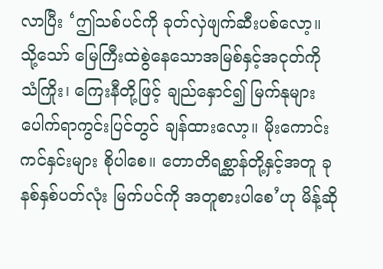လာပြီး ‘ဤသစ်ပင်ကို ခုတ်လှဲဖျက်ဆီးပစ်လော့။ သို့သော် မြေကြီးထဲစွဲနေသောအမြစ်နှင့်အငုတ်ကို သံကြိုး၊ ကြေးနီတို့ဖြင့် ချည်နှောင်၍ မြက်နုများပေါက်ရာကွင်းပြင်တွင် ချန်ထားလော့။ မိုးကောင်းကင်နှင်းများ စိုပါစေ။ တောတိရစ္ဆာန်တို့နှင့်အတူ ခုနစ်နှစ်ပတ်လုံး မြက်ပင်ကို အတူစားပါစေ’ဟု မိန့်ဆို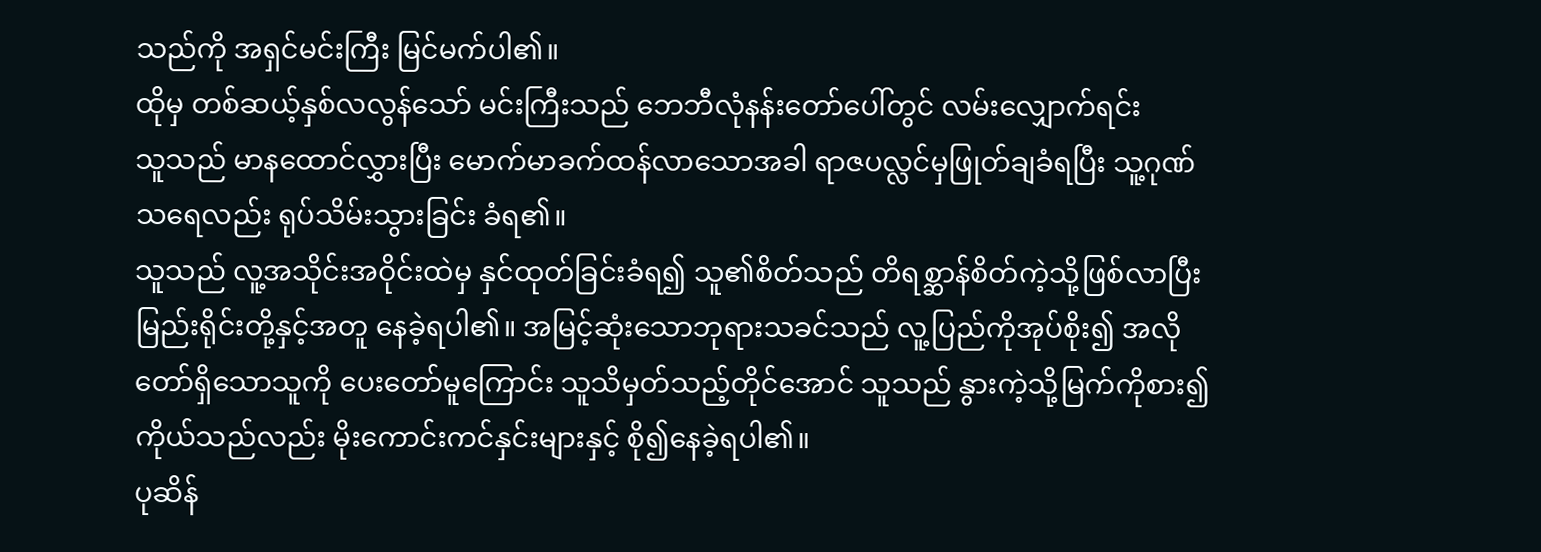သည်ကို အရှင်မင်းကြီး မြင်မက်ပါ၏။
ထိုမှ တစ်ဆယ့်နှစ်လလွန်သော် မင်းကြီးသည် ဘေဘီလုံနန်းတော်ပေါ်တွင် လမ်းလျှောက်ရင်း
သူသည် မာနထောင်လွှားပြီး မောက်မာခက်ထန်လာသောအခါ ရာဇပလ္လင်မှဖြုတ်ချခံရပြီး သူ့ဂုဏ်သရေလည်း ရုပ်သိမ်းသွားခြင်း ခံရ၏။
သူသည် လူ့အသိုင်းအဝိုင်းထဲမှ နှင်ထုတ်ခြင်းခံရ၍ သူ၏စိတ်သည် တိရစ္ဆာန်စိတ်ကဲ့သို့ဖြစ်လာပြီး မြည်းရိုင်းတို့နှင့်အတူ နေခဲ့ရပါ၏။ အမြင့်ဆုံးသောဘုရားသခင်သည် လူ့ပြည်ကိုအုပ်စိုး၍ အလိုတော်ရှိသောသူကို ပေးတော်မူကြောင်း သူသိမှတ်သည့်တိုင်အောင် သူသည် နွားကဲ့သို့မြက်ကိုစား၍ ကိုယ်သည်လည်း မိုးကောင်းကင်နှင်းများနှင့် စို၍နေခဲ့ရပါ၏။
ပုဆိန်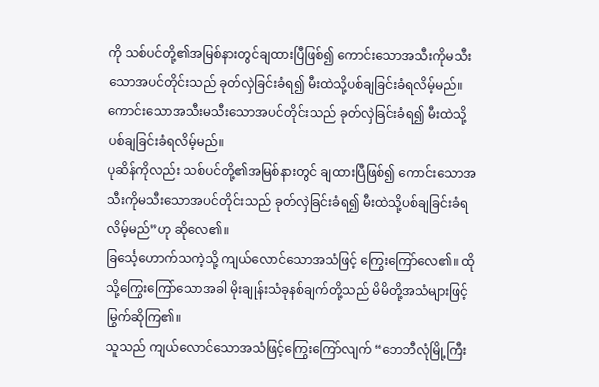ကို သစ်ပင်တို့၏အမြစ်နားတွင်ချထားပြီဖြစ်၍ ကောင်းသောအသီးကိုမသီးသောအပင်တိုင်းသည် ခုတ်လှဲခြင်းခံရ၍ မီးထဲသို့ပစ်ချခြင်းခံရလိမ့်မည်။
ကောင်းသောအသီးမသီးသောအပင်တိုင်းသည် ခုတ်လှဲခြင်းခံရ၍ မီးထဲသို့ ပစ်ချခြင်းခံရလိမ့်မည်။
ပုဆိန်ကိုလည်း သစ်ပင်တို့၏အမြစ်နားတွင် ချထားပြီဖြစ်၍ ကောင်းသောအသီးကိုမသီးသောအပင်တိုင်းသည် ခုတ်လှဲခြင်းခံရ၍ မီးထဲသို့ပစ်ချခြင်းခံရလိမ့်မည်”ဟု ဆိုလေ၏။
ခြင်္သေ့ဟောက်သကဲ့သို့ ကျယ်လောင်သောအသံဖြင့် ကြွေးကြော်လေ၏။ ထိုသို့ကြွေးကြော်သောအခါ မိုးချုန်းသံခုနစ်ချက်တို့သည် မိမိတို့အသံများဖြင့်မြွက်ဆိုကြ၏။
သူသည် ကျယ်လောင်သောအသံဖြင့်ကြွေးကြော်လျက် “ဘေဘီလုံမြို့ကြီး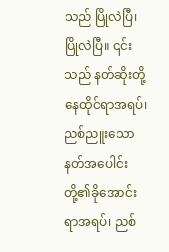သည် ပြိုလဲပြီ၊ ပြိုလဲပြီ။ ၎င်းသည် နတ်ဆိုးတို့နေထိုင်ရာအရပ်၊ ညစ်ညူးသောနတ်အပေါင်းတို့၏ခိုအောင်းရာအရပ်၊ ညစ်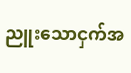ညူးသောငှက်အ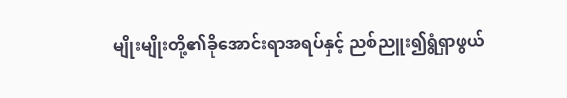မျိုးမျိုးတို့၏ခိုအောင်းရာအရပ်နှင့် ညစ်ညူး၍ရွံရှာဖွယ်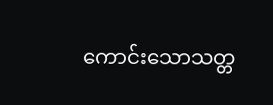ကောင်းသောသတ္တ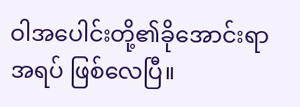ဝါအပေါင်းတို့၏ခိုအောင်းရာအရပ် ဖြစ်လေပြီ။